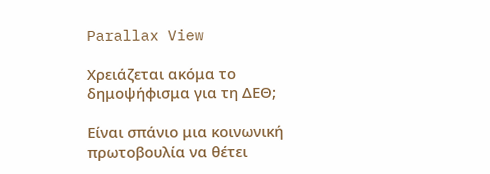Parallax View

Χρειάζεται ακόμα το δημοψήφισμα για τη ΔΕΘ;

Είναι σπάνιο μια κοινωνική πρωτοβουλία να θέτει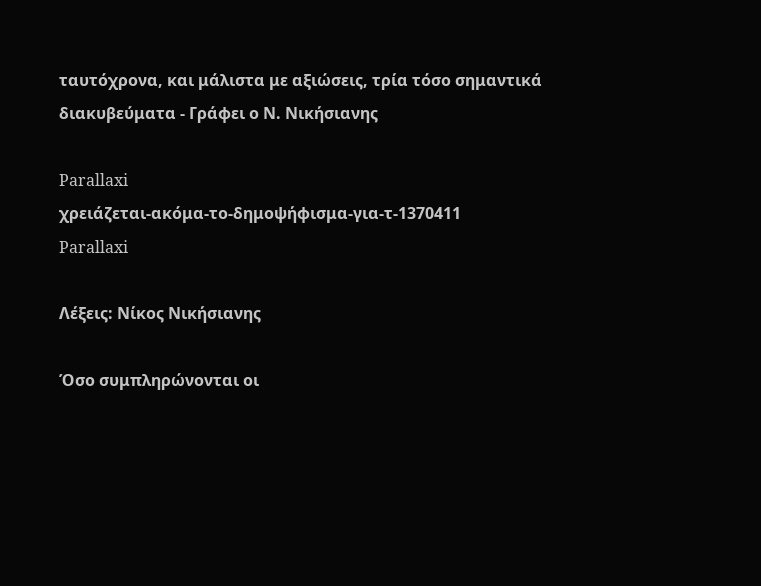ταυτόχρονα, και μάλιστα με αξιώσεις, τρία τόσο σημαντικά διακυβεύματα - Γράφει ο Ν. Νικήσιανης

Parallaxi
χρειάζεται-ακόμα-το-δημοψήφισμα-για-τ-1370411
Parallaxi

Λέξεις: Νίκος Νικήσιανης

Όσο συμπληρώνονται οι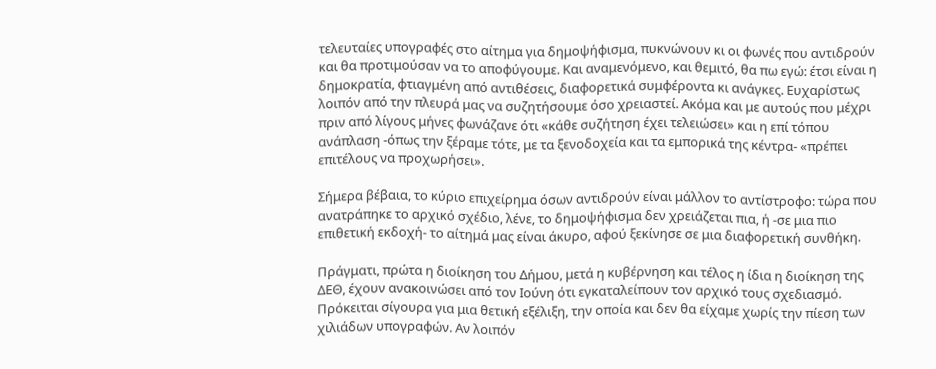τελευταίες υπογραφές στο αίτημα για δημοψήφισμα, πυκνώνουν κι οι φωνές που αντιδρούν και θα προτιμούσαν να το αποφύγουμε. Και αναμενόμενο, και θεμιτό, θα πω εγώ: έτσι είναι η δημοκρατία, φτιαγμένη από αντιθέσεις, διαφορετικά συμφέροντα κι ανάγκες. Ευχαρίστως λοιπόν από την πλευρά μας να συζητήσουμε όσο χρειαστεί. Ακόμα και με αυτούς που μέχρι πριν από λίγους μήνες φωνάζανε ότι «κάθε συζήτηση έχει τελειώσει» και η επί τόπου ανάπλαση -όπως την ξέραμε τότε, με τα ξενοδοχεία και τα εμπορικά της κέντρα- «πρέπει επιτέλους να προχωρήσει».

Σήμερα βέβαια, το κύριο επιχείρημα όσων αντιδρούν είναι μάλλον το αντίστροφο: τώρα που ανατράπηκε το αρχικό σχέδιο, λένε, το δημοψήφισμα δεν χρειάζεται πια, ή -σε μια πιο επιθετική εκδοχή- το αίτημά μας είναι άκυρο, αφού ξεκίνησε σε μια διαφορετική συνθήκη.

Πράγματι, πρώτα η διοίκηση του Δήμου, μετά η κυβέρνηση και τέλος η ίδια η διοίκηση της ΔΕΘ, έχουν ανακοινώσει από τον Ιούνη ότι εγκαταλείπουν τον αρχικό τους σχεδιασμό. Πρόκειται σίγουρα για μια θετική εξέλιξη, την οποία και δεν θα είχαμε χωρίς την πίεση των χιλιάδων υπογραφών. Αν λοιπόν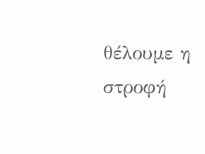θέλουμε η στροφή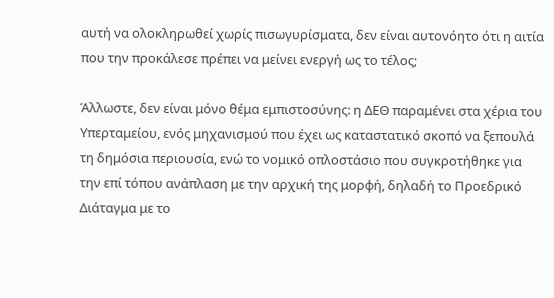αυτή να ολοκληρωθεί χωρίς πισωγυρίσματα, δεν είναι αυτονόητο ότι η αιτία που την προκάλεσε πρέπει να μείνει ενεργή ως το τέλος;

Άλλωστε, δεν είναι μόνο θέμα εμπιστοσύνης: η ΔΕΘ παραμένει στα χέρια του Υπερταμείου, ενός μηχανισμού που έχει ως καταστατικό σκοπό να ξεπουλά τη δημόσια περιουσία, ενώ το νομικό οπλοστάσιο που συγκροτήθηκε για την επί τόπου ανάπλαση με την αρχική της μορφή, δηλαδή το Προεδρικό Διάταγμα με το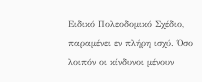Ειδικό Πολεοδομικό Σχέδιο, παραμένει εν πλήρη ισχύ. Όσο λοιπόν οι κίνδυνοι μένουν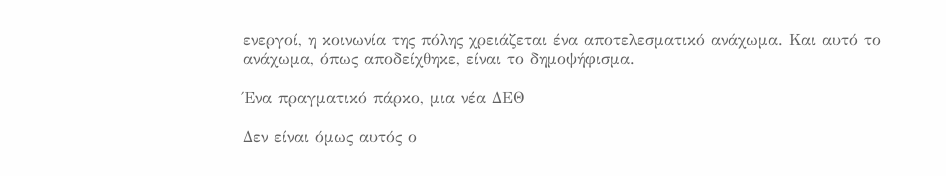ενεργοί, η κοινωνία της πόλης χρειάζεται ένα αποτελεσματικό ανάχωμα. Και αυτό το ανάχωμα, όπως αποδείχθηκε, είναι το δημοψήφισμα.

Ένα πραγματικό πάρκο, μια νέα ΔΕΘ

Δεν είναι όμως αυτός ο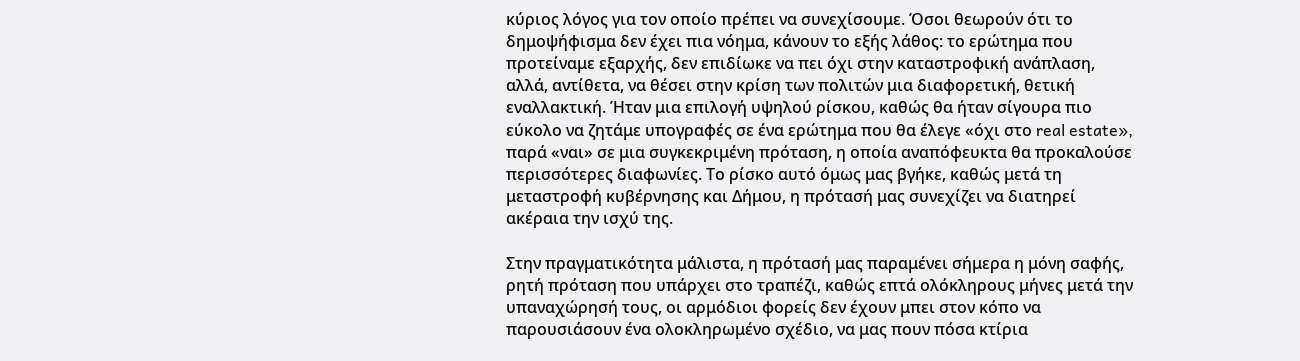κύριος λόγος για τον οποίο πρέπει να συνεχίσουμε. Όσοι θεωρούν ότι το δημοψήφισμα δεν έχει πια νόημα, κάνουν το εξής λάθος: το ερώτημα που προτείναμε εξαρχής, δεν επιδίωκε να πει όχι στην καταστροφική ανάπλαση, αλλά, αντίθετα, να θέσει στην κρίση των πολιτών μια διαφορετική, θετική εναλλακτική. Ήταν μια επιλογή υψηλού ρίσκου, καθώς θα ήταν σίγουρα πιο εύκολο να ζητάμε υπογραφές σε ένα ερώτημα που θα έλεγε «όχι στο real estate», παρά «ναι» σε μια συγκεκριμένη πρόταση, η οποία αναπόφευκτα θα προκαλούσε περισσότερες διαφωνίες. Το ρίσκο αυτό όμως μας βγήκε, καθώς μετά τη μεταστροφή κυβέρνησης και Δήμου, η πρότασή μας συνεχίζει να διατηρεί ακέραια την ισχύ της.

Στην πραγματικότητα μάλιστα, η πρότασή μας παραμένει σήμερα η μόνη σαφής, ρητή πρόταση που υπάρχει στο τραπέζι, καθώς επτά ολόκληρους μήνες μετά την υπαναχώρησή τους, οι αρμόδιοι φορείς δεν έχουν μπει στον κόπο να παρουσιάσουν ένα ολοκληρωμένο σχέδιο, να μας πουν πόσα κτίρια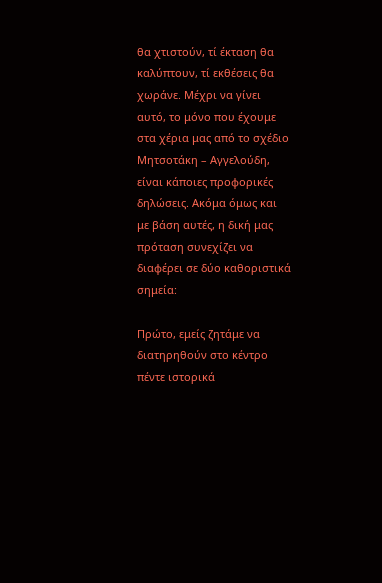θα χτιστούν, τί έκταση θα καλύπτουν, τί εκθέσεις θα χωράνε. Μέχρι να γίνει αυτό, το μόνο που έχουμε στα χέρια μας από το σχέδιο Μητσοτάκη – Αγγελούδη, είναι κάποιες προφορικές δηλώσεις. Ακόμα όμως και με βάση αυτές, η δική μας πρόταση συνεχίζει να διαφέρει σε δύο καθοριστικά σημεία:

Πρώτο, εμείς ζητάμε να διατηρηθούν στο κέντρο πέντε ιστορικά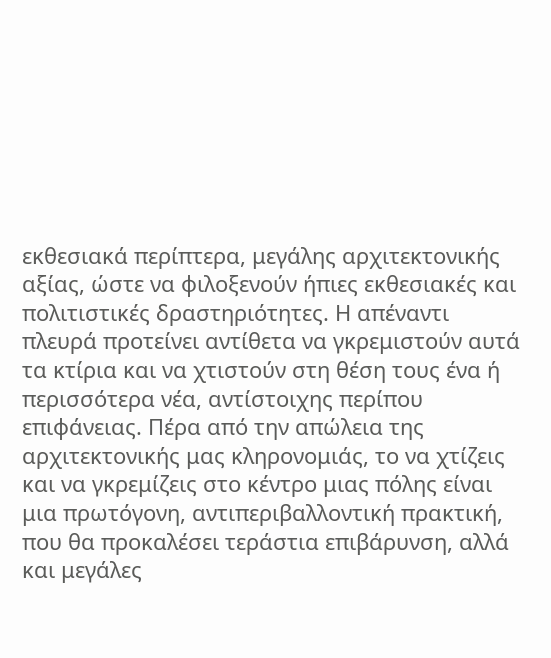εκθεσιακά περίπτερα, μεγάλης αρχιτεκτονικής αξίας, ώστε να φιλοξενούν ήπιες εκθεσιακές και πολιτιστικές δραστηριότητες. Η απέναντι πλευρά προτείνει αντίθετα να γκρεμιστούν αυτά τα κτίρια και να χτιστούν στη θέση τους ένα ή περισσότερα νέα, αντίστοιχης περίπου επιφάνειας. Πέρα από την απώλεια της αρχιτεκτονικής μας κληρονομιάς, το να χτίζεις και να γκρεμίζεις στο κέντρο μιας πόλης είναι μια πρωτόγονη, αντιπεριβαλλοντική πρακτική, που θα προκαλέσει τεράστια επιβάρυνση, αλλά και μεγάλες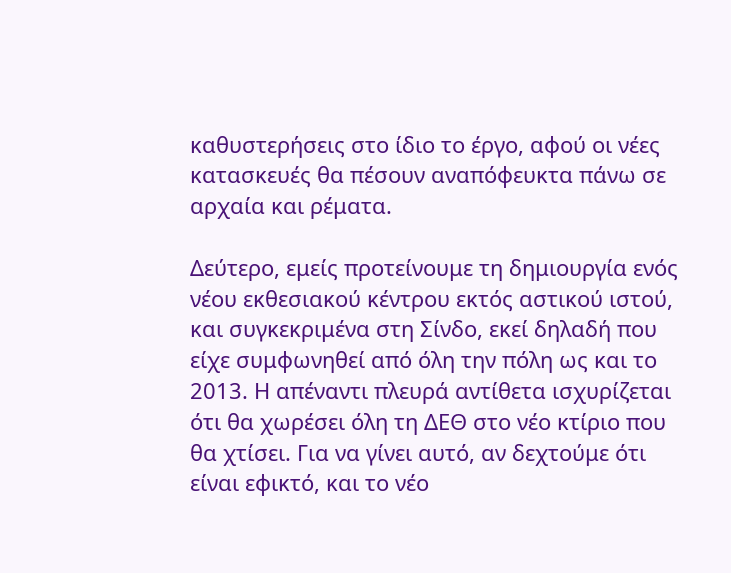καθυστερήσεις στο ίδιο το έργο, αφού οι νέες κατασκευές θα πέσουν αναπόφευκτα πάνω σε αρχαία και ρέματα.

Δεύτερο, εμείς προτείνουμε τη δημιουργία ενός νέου εκθεσιακού κέντρου εκτός αστικού ιστού, και συγκεκριμένα στη Σίνδο, εκεί δηλαδή που είχε συμφωνηθεί από όλη την πόλη ως και το 2013. Η απέναντι πλευρά αντίθετα ισχυρίζεται ότι θα χωρέσει όλη τη ΔΕΘ στο νέο κτίριο που θα χτίσει. Για να γίνει αυτό, αν δεχτούμε ότι είναι εφικτό, και το νέο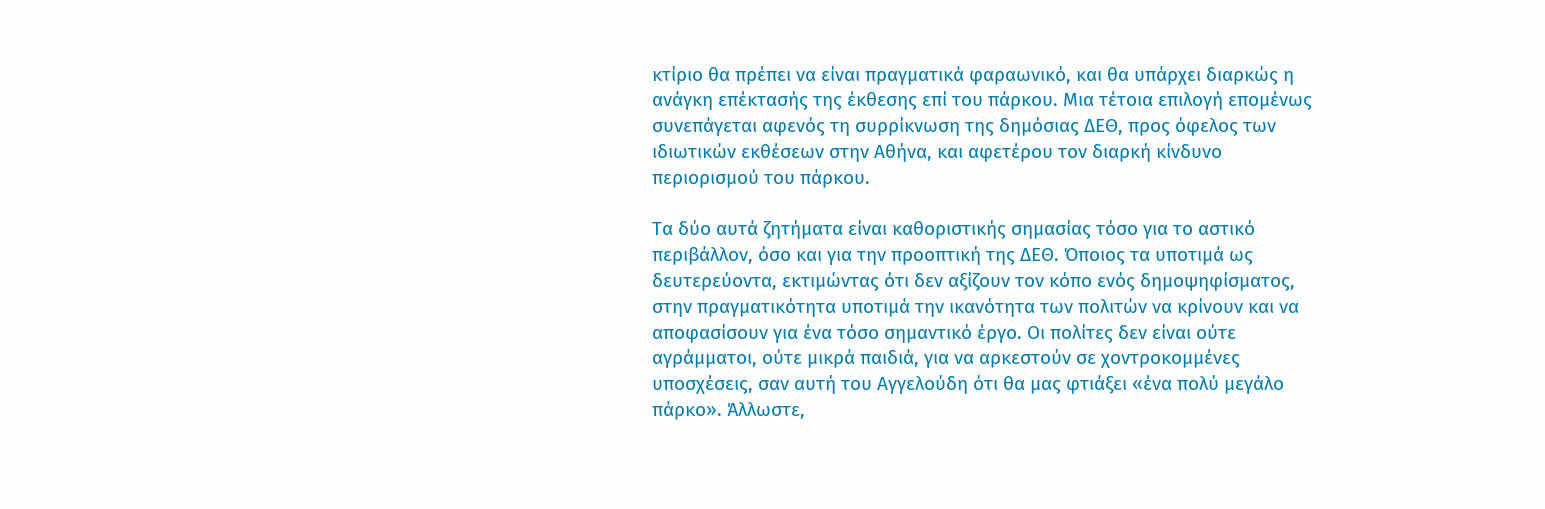κτίριο θα πρέπει να είναι πραγματικά φαραωνικό, και θα υπάρχει διαρκώς η ανάγκη επέκτασής της έκθεσης επί του πάρκου. Μια τέτοια επιλογή επομένως συνεπάγεται αφενός τη συρρίκνωση της δημόσιας ΔΕΘ, προς όφελος των ιδιωτικών εκθέσεων στην Αθήνα, και αφετέρου τον διαρκή κίνδυνο περιορισμού του πάρκου.

Τα δύο αυτά ζητήματα είναι καθοριστικής σημασίας τόσο για το αστικό περιβάλλον, όσο και για την προοπτική της ΔΕΘ. Όποιος τα υποτιμά ως δευτερεύοντα, εκτιμώντας ότι δεν αξίζουν τον κόπο ενός δημοψηφίσματος, στην πραγματικότητα υποτιμά την ικανότητα των πολιτών να κρίνουν και να αποφασίσουν για ένα τόσο σημαντικό έργο. Οι πολίτες δεν είναι ούτε αγράμματοι, ούτε μικρά παιδιά, για να αρκεστούν σε χοντροκομμένες υποσχέσεις, σαν αυτή του Αγγελούδη ότι θα μας φτιάξει «ένα πολύ μεγάλο πάρκο». Άλλωστε,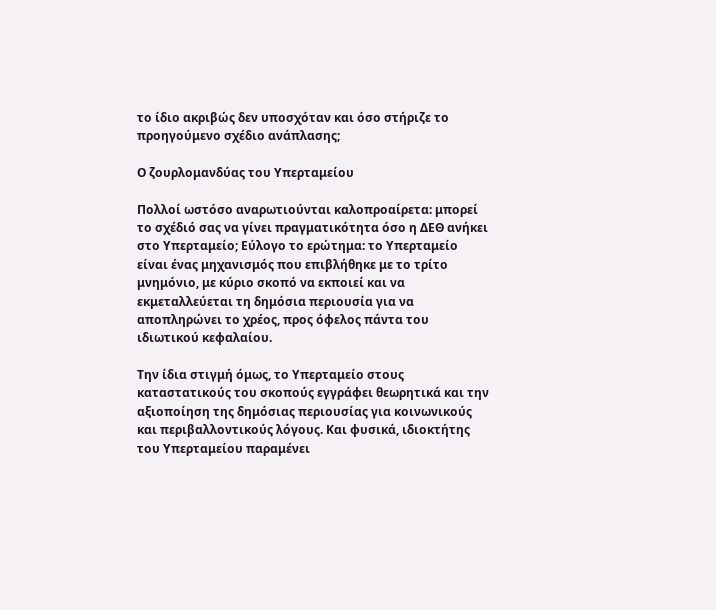το ίδιο ακριβώς δεν υποσχόταν και όσο στήριζε το προηγούμενο σχέδιο ανάπλασης;

Ο ζουρλομανδύας του Υπερταμείου

Πολλοί ωστόσο αναρωτιούνται καλοπροαίρετα: μπορεί το σχέδιό σας να γίνει πραγματικότητα όσο η ΔΕΘ ανήκει στο Υπερταμείο; Εύλογο το ερώτημα: το Υπερταμείο είναι ένας μηχανισμός που επιβλήθηκε με το τρίτο μνημόνιο, με κύριο σκοπό να εκποιεί και να εκμεταλλεύεται τη δημόσια περιουσία για να αποπληρώνει το χρέος, προς όφελος πάντα του ιδιωτικού κεφαλαίου.

Την ίδια στιγμή όμως, το Υπερταμείο στους καταστατικούς του σκοπούς εγγράφει θεωρητικά και την αξιοποίηση της δημόσιας περιουσίας για κοινωνικούς και περιβαλλοντικούς λόγους. Και φυσικά, ιδιοκτήτης του Υπερταμείου παραμένει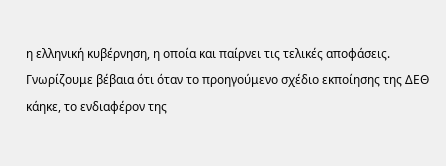η ελληνική κυβέρνηση, η οποία και παίρνει τις τελικές αποφάσεις. Γνωρίζουμε βέβαια ότι όταν το προηγούμενο σχέδιο εκποίησης της ΔΕΘ κάηκε, το ενδιαφέρον της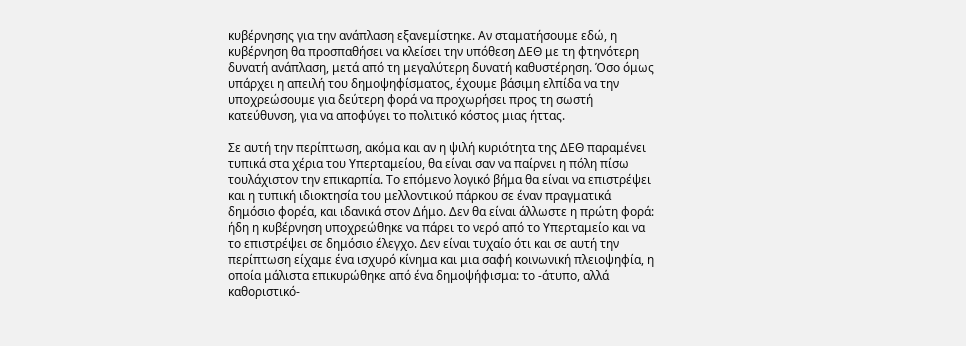κυβέρνησης για την ανάπλαση εξανεμίστηκε. Αν σταματήσουμε εδώ, η κυβέρνηση θα προσπαθήσει να κλείσει την υπόθεση ΔΕΘ με τη φτηνότερη δυνατή ανάπλαση, μετά από τη μεγαλύτερη δυνατή καθυστέρηση. Όσο όμως υπάρχει η απειλή του δημοψηφίσματος, έχουμε βάσιμη ελπίδα να την υποχρεώσουμε για δεύτερη φορά να προχωρήσει προς τη σωστή κατεύθυνση, για να αποφύγει το πολιτικό κόστος μιας ήττας.

Σε αυτή την περίπτωση, ακόμα και αν η ψιλή κυριότητα της ΔΕΘ παραμένει τυπικά στα χέρια του Υπερταμείου, θα είναι σαν να παίρνει η πόλη πίσω τουλάχιστον την επικαρπία. Το επόμενο λογικό βήμα θα είναι να επιστρέψει και η τυπική ιδιοκτησία του μελλοντικού πάρκου σε έναν πραγματικά δημόσιο φορέα, και ιδανικά στον Δήμο. Δεν θα είναι άλλωστε η πρώτη φορά: ήδη η κυβέρνηση υποχρεώθηκε να πάρει το νερό από το Υπερταμείο και να το επιστρέψει σε δημόσιο έλεγχο. Δεν είναι τυχαίο ότι και σε αυτή την περίπτωση είχαμε ένα ισχυρό κίνημα και μια σαφή κοινωνική πλειοψηφία, η οποία μάλιστα επικυρώθηκε από ένα δημοψήφισμα: το -άτυπο, αλλά καθοριστικό-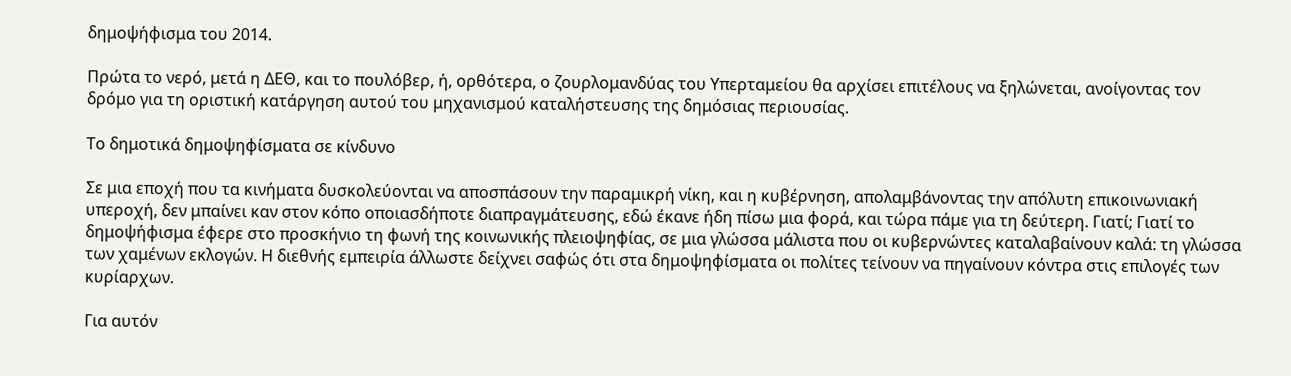δημοψήφισμα του 2014.

Πρώτα το νερό, μετά η ΔΕΘ, και το πουλόβερ, ή, ορθότερα, ο ζουρλομανδύας του Υπερταμείου θα αρχίσει επιτέλους να ξηλώνεται, ανοίγοντας τον δρόμο για τη οριστική κατάργηση αυτού του μηχανισμού καταλήστευσης της δημόσιας περιουσίας.

Το δημοτικά δημοψηφίσματα σε κίνδυνο

Σε μια εποχή που τα κινήματα δυσκολεύονται να αποσπάσουν την παραμικρή νίκη, και η κυβέρνηση, απολαμβάνοντας την απόλυτη επικοινωνιακή υπεροχή, δεν μπαίνει καν στον κόπο οποιασδήποτε διαπραγμάτευσης, εδώ έκανε ήδη πίσω μια φορά, και τώρα πάμε για τη δεύτερη. Γιατί; Γιατί το δημοψήφισμα έφερε στο προσκήνιο τη φωνή της κοινωνικής πλειοψηφίας, σε μια γλώσσα μάλιστα που οι κυβερνώντες καταλαβαίνουν καλά: τη γλώσσα των χαμένων εκλογών. Η διεθνής εμπειρία άλλωστε δείχνει σαφώς ότι στα δημοψηφίσματα οι πολίτες τείνουν να πηγαίνουν κόντρα στις επιλογές των κυρίαρχων.

Για αυτόν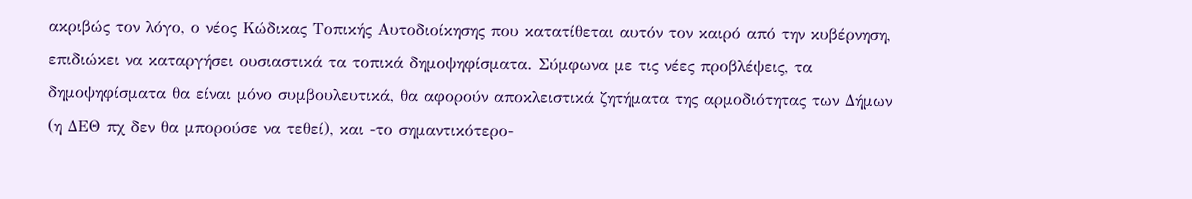ακριβώς τον λόγο, ο νέος Κώδικας Τοπικής Αυτοδιοίκησης που κατατίθεται αυτόν τον καιρό από την κυβέρνηση, επιδιώκει να καταργήσει ουσιαστικά τα τοπικά δημοψηφίσματα. Σύμφωνα με τις νέες προβλέψεις, τα δημοψηφίσματα θα είναι μόνο συμβουλευτικά, θα αφορούν αποκλειστικά ζητήματα της αρμοδιότητας των Δήμων (η ΔΕΘ πχ δεν θα μπορούσε να τεθεί), και -το σημαντικότερο-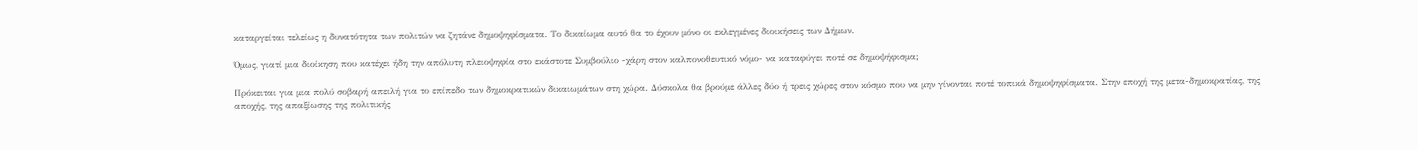καταργείται τελείως η δυνατότητα των πολιτών να ζητάνε δημοψηφίσματα. Το δικαίωμα αυτό θα το έχουν μόνο οι εκλεγμένες διοικήσεις των Δήμων.

Όμως, γιατί μια διοίκηση που κατέχει ήδη την απόλυτη πλειοψηφία στο εκάστοτε Συμβούλιο -χάρη στον καλπονοθευτικό νόμο- να καταφύγει ποτέ σε δημοψήφισμα;

Πρόκειται για μια πολύ σοβαρή απειλή για το επίπεδο των δημοκρατικών δικαιωμάτων στη χώρα. Δύσκολα θα βρούμε άλλες δύο ή τρεις χώρες στον κόσμο που να μην γίνονται ποτέ τοπικά δημοψηφίσματα. Στην εποχή της μετα-δημοκρατίας, της αποχής, της απαξίωσης της πολιτικής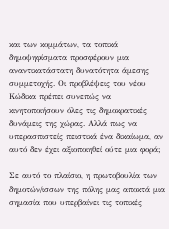και των κομμάτων, τα τοπικά δημοψηφίσματα προσφέρουν μια αναντικατάστατη δυνατότητα άμεσης συμμετοχής. Οι προβλέψεις του νέου Κώδικα πρέπει συνεπώς να κινητοποιήσουν όλες τις δημοκρατικές δυνάμεις της χώρας. Αλλά πως να υπερασπιστείς πειστικά ένα δικαίωμα, αν αυτό δεν έχει αξιοποιηθεί ούτε μια φορά;

Σε αυτό το πλαίσιο, η πρωτοβουλία των δημοτών/ισσων της πόλης μας αποκτά μια σημασία που υπερβαίνει τις τοπικές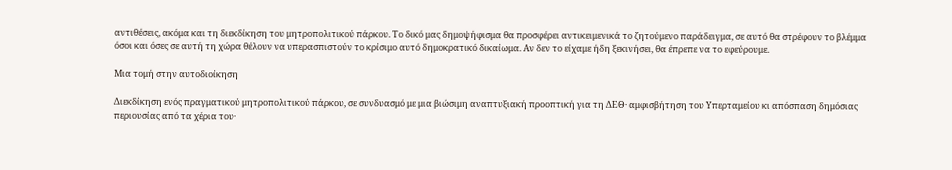αντιθέσεις, ακόμα και τη διεκδίκηση του μητροπολιτικού πάρκου. Το δικό μας δημοψήφισμα θα προσφέρει αντικειμενικά το ζητούμενο παράδειγμα, σε αυτό θα στρέφουν το βλέμμα όσοι και όσες σε αυτή τη χώρα θέλουν να υπερασπιστούν το κρίσιμο αυτό δημοκρατικό δικαίωμα. Αν δεν το είχαμε ήδη ξεκινήσει, θα έπρεπε να το εφεύρουμε.

Μια τομή στην αυτοδιοίκηση

Διεκδίκηση ενός πραγματικού μητροπολιτικού πάρκου, σε συνδυασμό με μια βιώσιμη αναπτυξιακή προοπτική για τη ΔΕΘ· αμφισβήτηση του Υπερταμείου κι απόσπαση δημόσιας περιουσίας από τα χέρια του·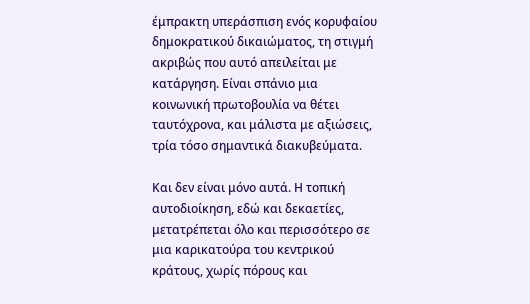έμπρακτη υπεράσπιση ενός κορυφαίου δημοκρατικού δικαιώματος, τη στιγμή ακριβώς που αυτό απειλείται με κατάργηση. Είναι σπάνιο μια κοινωνική πρωτοβουλία να θέτει ταυτόχρονα, και μάλιστα με αξιώσεις, τρία τόσο σημαντικά διακυβεύματα.

Και δεν είναι μόνο αυτά. Η τοπική αυτοδιοίκηση, εδώ και δεκαετίες, μετατρέπεται όλο και περισσότερο σε μια καρικατούρα του κεντρικού κράτους, χωρίς πόρους και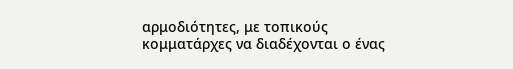αρμοδιότητες, με τοπικούς κομματάρχες να διαδέχονται ο ένας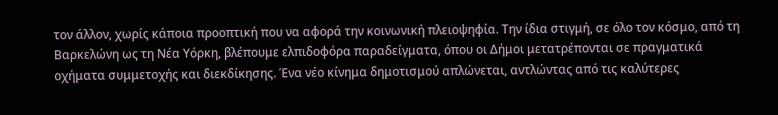τον άλλον, χωρίς κάποια προοπτική που να αφορά την κοινωνική πλειοψηφία. Την ίδια στιγμή, σε όλο τον κόσμο, από τη Βαρκελώνη ως τη Νέα Υόρκη, βλέπουμε ελπιδοφόρα παραδείγματα, όπου οι Δήμοι μετατρέπονται σε πραγματικά οχήματα συμμετοχής και διεκδίκησης. Ένα νέο κίνημα δημοτισμού απλώνεται, αντλώντας από τις καλύτερες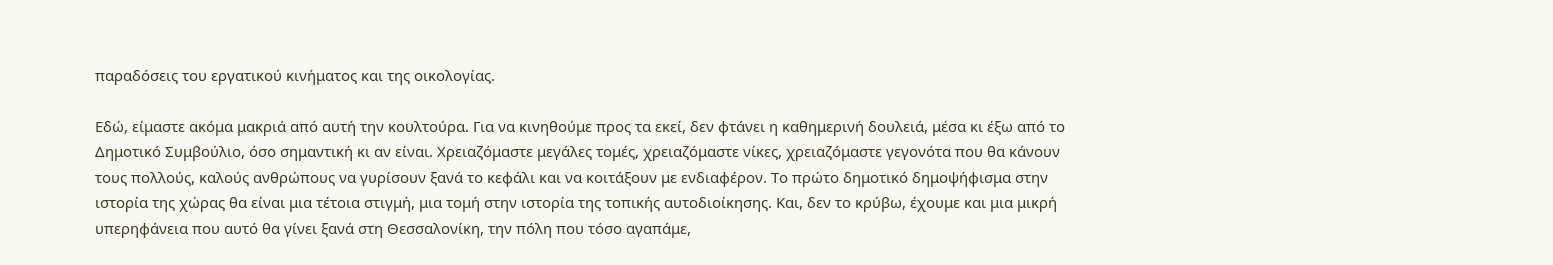παραδόσεις του εργατικού κινήματος και της οικολογίας.

Εδώ, είμαστε ακόμα μακριά από αυτή την κουλτούρα. Για να κινηθούμε προς τα εκεί, δεν φτάνει η καθημερινή δουλειά, μέσα κι έξω από το Δημοτικό Συμβούλιο, όσο σημαντική κι αν είναι. Χρειαζόμαστε μεγάλες τομές, χρειαζόμαστε νίκες, χρειαζόμαστε γεγονότα που θα κάνουν τους πολλούς, καλούς ανθρώπους να γυρίσουν ξανά το κεφάλι και να κοιτάξουν με ενδιαφέρον. Το πρώτο δημοτικό δημοψήφισμα στην ιστορία της χώρας θα είναι μια τέτοια στιγμή, μια τομή στην ιστορία της τοπικής αυτοδιοίκησης. Και, δεν το κρύβω, έχουμε και μια μικρή υπερηφάνεια που αυτό θα γίνει ξανά στη Θεσσαλονίκη, την πόλη που τόσο αγαπάμε,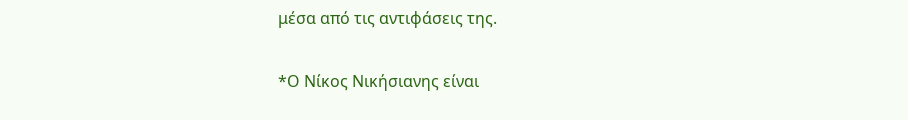μέσα από τις αντιφάσεις της.

*Ο Νίκος Νικήσιανης είναι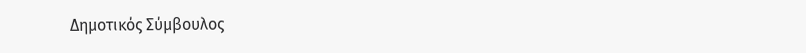Δημοτικός Σύμβουλος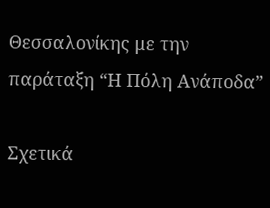Θεσσαλονίκης με την παράταξη “Η Πόλη Ανάποδα”

Σχετικά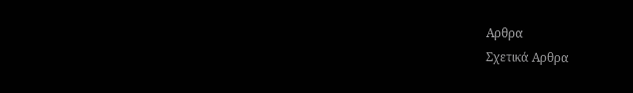Αρθρα
Σχετικά Αρθρα